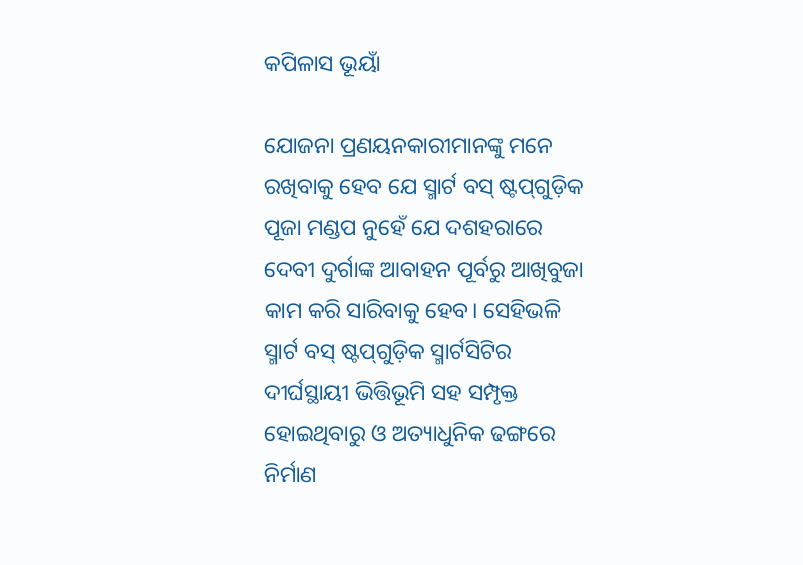କପିଳାସ ଭୂୟାଁ

ଯୋଜନା ପ୍ରଣୟନକାରୀମାନଙ୍କୁ ମନେ ରଖିବାକୁ ହେବ ଯେ ସ୍ମାର୍ଟ ବସ୍ ଷ୍ଟପ୍‌ଗୁଡ଼ିକ ପୂଜା ମଣ୍ଡପ ନୁହେଁ ଯେ ଦଶହରାରେ ଦେବୀ ଦୁର୍ଗାଙ୍କ ଆବାହନ ପୂର୍ବରୁ ଆଖିବୁଜା କାମ କରି ସାରିବାକୁ ହେବ। ସେହିଭଳି ସ୍ମାର୍ଟ ବସ୍‌ ଷ୍ଟପ୍‌ଗୁଡ଼ିକ ସ୍ମାର୍ଟସିଟିର ଦୀର୍ଘସ୍ଥାୟୀ ଭିତ୍ତିଭୂମି ସହ ସମ୍ପୃକ୍ତ ହୋଇଥିବାରୁ ଓ ଅତ୍ୟାଧୁନିକ ଢଙ୍ଗରେ ନିର୍ମାଣ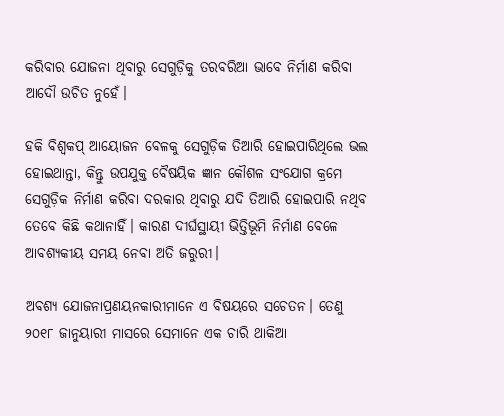କରିବାର ଯୋଜନା ଥିବାରୁ ସେଗୁଡ଼ିକୁ ତରବରିଆ ଭାବେ ନିର୍ମାଣ କରିବା ଆଦୌ ଉଚିତ ନୁହେଁ।

ହକି ବିଶ୍ଵକପ୍ ଆୟୋଜନ ବେଳକୁ ସେଗୁଡ଼ିକ ତିଆରି ହୋଇପାରିଥିଲେ ଭଲ ହୋଇଥାନ୍ତା, କିନ୍ତୁ ଉପଯୁକ୍ତ ବୈଷୟିକ ଜ୍ଞାନ କୌଶଳ ସଂଯୋଗ କ୍ରମେ ସେଗୁଡ଼ିକ ନିର୍ମାଣ କରିବା ଦରକାର ଥିବାରୁ ଯଦି ତିଆରି ହୋଇପାରି ନଥିବ ତେବେ କିଛି କଥାନାହିଁ। କାରଣ ଦୀର୍ଘସ୍ଥାୟୀ ଭିତ୍ତିଭୂମି ନିର୍ମାଣ ବେଳେ ଆବଶ୍ୟକୀୟ ସମୟ ନେବା ଅତି ଜରୁରୀ।

ଅବଶ୍ୟ ଯୋଜନାପ୍ରଣୟନକାରୀମାନେ ଏ ବିଷୟରେ ସଚେତନ। ତେଣୁ ୨୦୧୮ ଜାନୁୟାରୀ ମାସରେ ସେମାନେ ଏକ ଚାରି ଥାକିଆ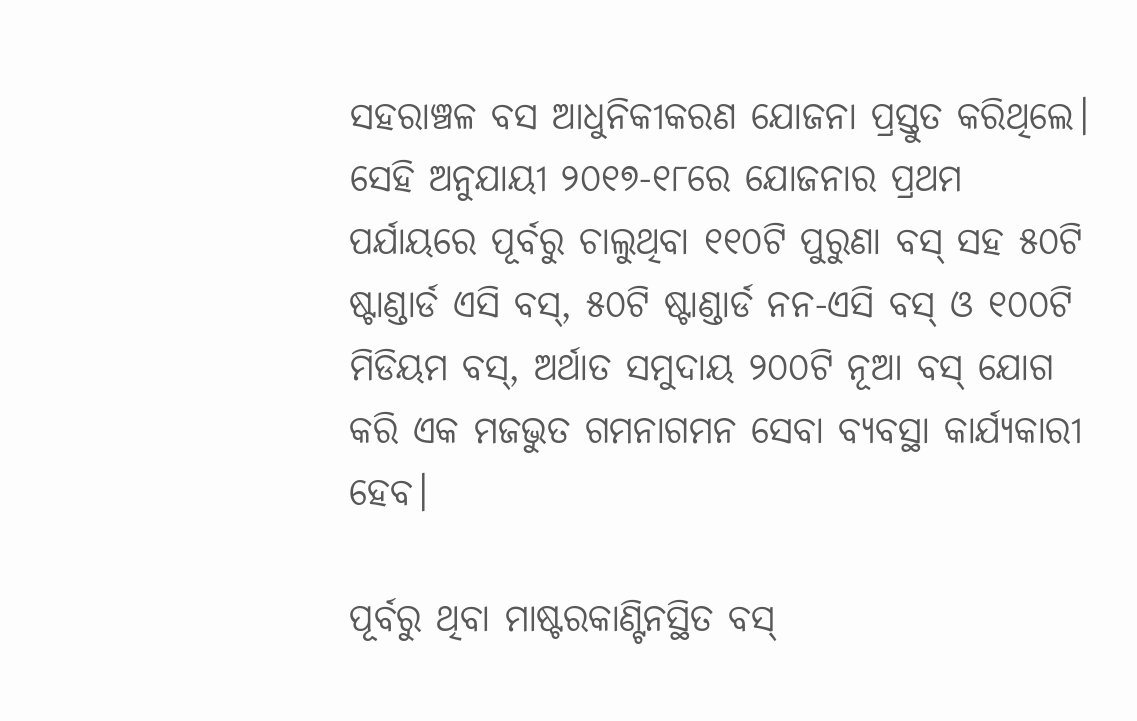ସହରାଞ୍ଚଳ ବସ ଆଧୁନିକୀକରଣ ଯୋଜନା ପ୍ରସ୍ତୁତ କରିଥିଲେ। ସେହି ଅନୁଯାୟୀ ୨୦୧୭-୧୮ରେ ଯୋଜନାର ପ୍ରଥମ ପର୍ଯାୟରେ ପୂର୍ବରୁ ଚାଲୁଥିବା ୧୧୦ଟି ପୁରୁଣା ବସ୍ ସହ ୫୦ଟି ଷ୍ଟାଣ୍ଡାର୍ଡ ଏସି ବସ୍, ୫୦ଟି ଷ୍ଟାଣ୍ଡାର୍ଡ ନନ-ଏସି ବସ୍ ଓ ୧୦୦ଟି ମିଡିୟମ ବସ୍, ଅର୍ଥାତ ସମୁଦାୟ ୨୦୦ଟି ନୂଆ ବସ୍ ଯୋଗ କରି ଏକ ମଜଭୁତ ଗମନାଗମନ ସେବା ବ୍ୟବସ୍ଥା କାର୍ଯ୍ୟକାରୀ ହେବ।

ପୂର୍ବରୁ ଥିବା ମାଷ୍ଟରକାଣ୍ଟିନସ୍ଥିତ ବସ୍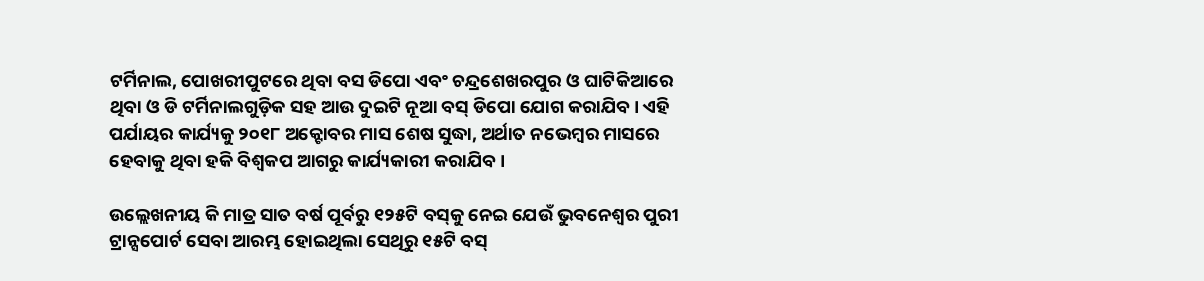ଟର୍ମିନାଲ, ପୋଖରୀପୁଟରେ ଥିବା ବସ ଡିପୋ ଏବଂ ଚନ୍ଦ୍ରଶେଖରପୁର ଓ ଘାଟିକିଆରେ ଥିବା ଓ ଡି ଟର୍ମିନାଲଗୁଡ଼ିକ ସହ ଆଉ ଦୁଇଟି ନୂଆ ବସ୍ ଡିପୋ ଯୋଗ କରାଯିବ। ଏହି ପର୍ଯାୟର କାର୍ଯ୍ୟକୁ ୨୦୧୮ ଅକ୍ଟୋବର ମାସ ଶେଷ ସୁଦ୍ଧା, ଅର୍ଥାତ ନଭେମ୍ବର ମାସରେ ହେବାକୁ ଥିବା ହକି ବିଶ୍ଵକପ ଆଗରୁ କାର୍ଯ୍ୟକାରୀ କରାଯିବ।

ଉଲ୍ଲେଖନୀୟ କି ମାତ୍ର ସାତ ବର୍ଷ ପୂର୍ବରୁ ୧୨୫ଟି ବସ୍‌କୁ ନେଇ ଯେଉଁ ଭୁବନେଶ୍ୱର ପୁରୀ ଟ୍ରାନ୍ସପୋର୍ଟ ସେବା ଆରମ୍ଭ ହୋଇଥିଲା ସେଥିରୁ ୧୫ଟି ବସ୍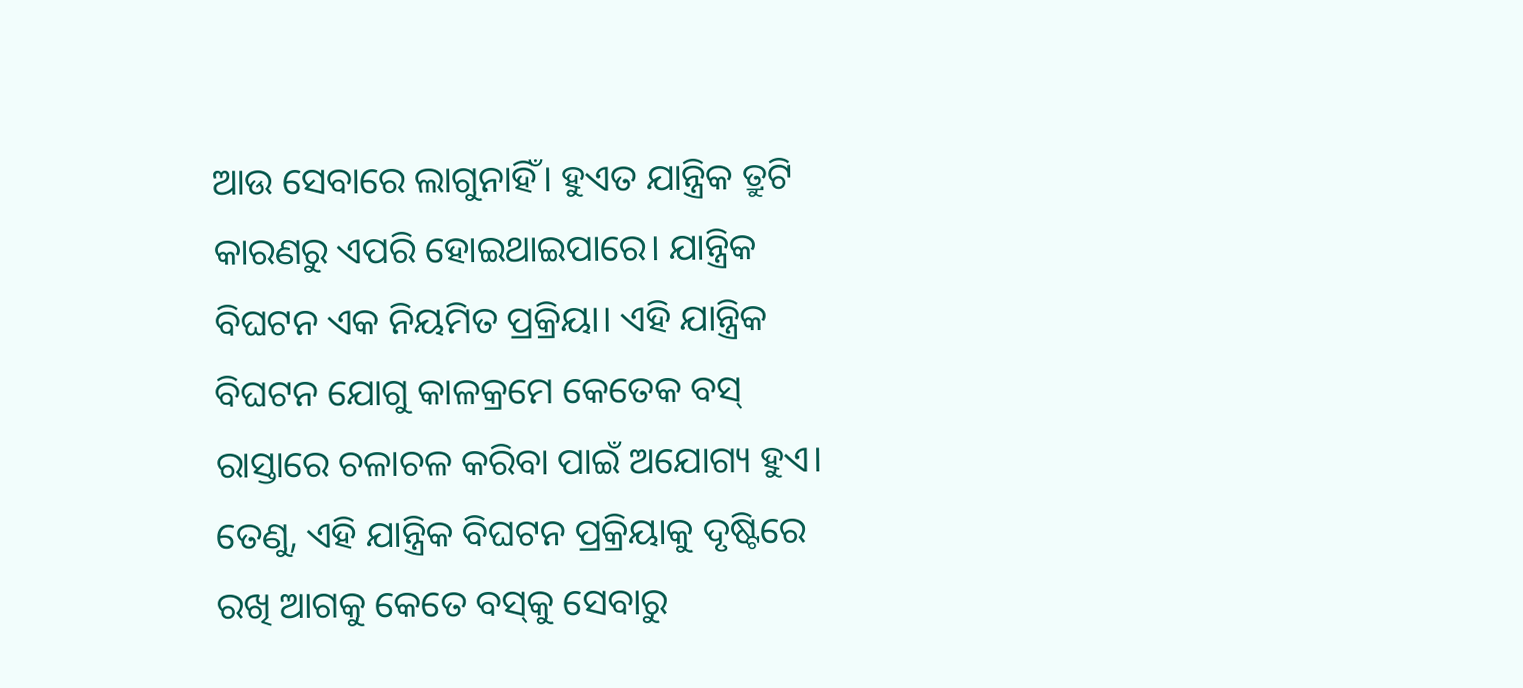ଆଉ ସେବାରେ ଲାଗୁନାହିଁ। ହୁଏତ ଯାନ୍ତ୍ରିକ ତ୍ରୁଟି କାରଣରୁ ଏପରି ହୋଇଥାଇପାରେ। ଯାନ୍ତ୍ରିକ ବିଘଟନ ଏକ ନିୟମିତ ପ୍ରକ୍ରିୟା। ଏହି ଯାନ୍ତ୍ରିକ ବିଘଟନ ଯୋଗୁ କାଳକ୍ରମେ କେତେକ ବସ୍ ରାସ୍ତାରେ ଚଳାଚଳ କରିବା ପାଇଁ ଅଯୋଗ୍ୟ ହୁଏ। ତେଣୁ, ଏହି ଯାନ୍ତ୍ରିକ ବିଘଟନ ପ୍ରକ୍ରିୟାକୁ ଦୃଷ୍ଟିରେ ରଖି ଆଗକୁ କେତେ ବସ୍‌କୁ ସେବାରୁ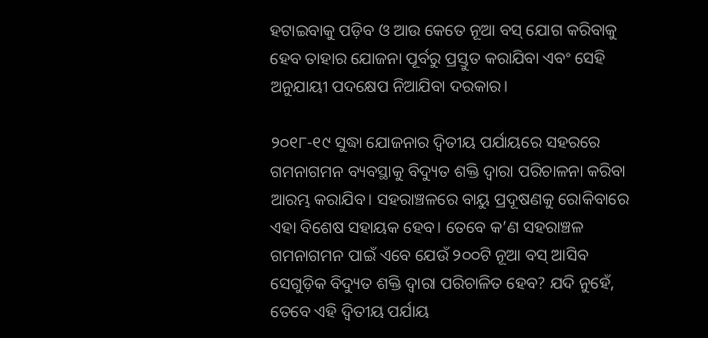ହଟାଇବାକୁ ପଡ଼ିବ ଓ ଆଉ କେତେ ନୂଆ ବସ୍ ଯୋଗ କରିବାକୁ ହେବ ତାହାର ଯୋଜନା ପୂର୍ବରୁ ପ୍ରସ୍ତୁତ କରାଯିବା ଏବଂ ସେହି ଅନୁଯାୟୀ ପଦକ୍ଷେପ ନିଆଯିବା ଦରକାର।

୨୦୧୮-୧୯ ସୁଦ୍ଧା ଯୋଜନାର ଦ୍ଵିତୀୟ ପର୍ଯାୟରେ ସହରରେ ଗମନାଗମନ ବ୍ୟବସ୍ଥାକୁ ବିଦ୍ୟୁତ ଶକ୍ତି ଦ୍ଵାରା ପରିଚାଳନା କରିବା ଆରମ୍ଭ କରାଯିବ। ସହରାଞ୍ଚଳରେ ବାୟୁ ପ୍ରଦୂଷଣକୁ ରୋକିବାରେ ଏହା ବିଶେଷ ସହାୟକ ହେବ। ତେବେ କ’ଣ ସହରାଞ୍ଚଳ ଗମନାଗମନ ପାଇଁ ଏବେ ଯେଉଁ ୨୦୦ଟି ନୂଆ ବସ୍ ଆସିବ ସେଗୁଡ଼ିକ ବିଦ୍ୟୁତ ଶକ୍ତି ଦ୍ଵାରା ପରିଚାଳିତ ହେବ? ଯଦି ନୁହେଁ, ତେବେ ଏହି ଦ୍ଵିତୀୟ ପର୍ଯାୟ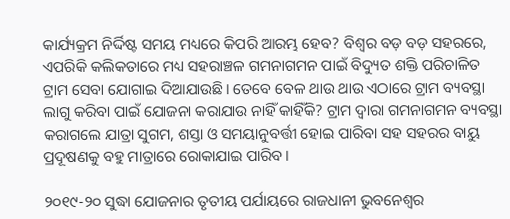କାର୍ଯ୍ୟକ୍ରମ ନିର୍ଦ୍ଦିଷ୍ଟ ସମୟ ମଧ୍ୟରେ କିପରି ଆରମ୍ଭ ହେବ? ବିଶ୍ଵର ବଡ଼ ବଡ଼ ସହରରେ, ଏପରିକି କଲିକତାରେ ମଧ୍ୟ ସହରାଞ୍ଚଳ ଗମନାଗମନ ପାଇଁ ବିଦ୍ୟୁତ ଶକ୍ତି ପରିଚାଳିତ ଟ୍ରାମ ସେବା ଯୋଗାଇ ଦିଆଯାଉଛି। ତେବେ ବେଳ ଥାଉ ଥାଉ ଏଠାରେ ଟ୍ରାମ ବ୍ୟବସ୍ଥା ଲାଗୁ କରିବା ପାଇଁ ଯୋଜନା କରାଯାଉ ନାହିଁ କାହିଁକି? ଟ୍ରାମ ଦ୍ଵାରା ଗମନାଗମନ ବ୍ୟବସ୍ଥା କରାଗଲେ ଯାତ୍ରା ସୁଗମ, ଶସ୍ତା ଓ ସମୟାନୁବର୍ତ୍ତୀ ହୋଇ ପାରିବା ସହ ସହରର ବାୟୁ ପ୍ରଦୂଷଣକୁ ବହୁ ମାତ୍ରାରେ ରୋକାଯାଇ ପାରିବ।

୨୦୧୯-୨୦ ସୁଦ୍ଧା ଯୋଜନାର ତୃତୀୟ ପର୍ଯାୟରେ ରାଜଧାନୀ ଭୁବନେଶ୍ଵର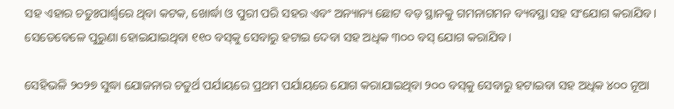ସହ ଏହାର ଚତୁଃପାର୍ଶ୍ଵରେ ଥିବା କଟକ, ଖୋର୍ଦ୍ଧା ଓ ପୁରୀ ପରି ସହର ଏବଂ ଅନ୍ୟାନ୍ୟ ଛୋଟ ବଡ଼ ସ୍ଥାନକୁ ଗମନାଗମନ ବ୍ୟବସ୍ଥା ସହ ସଂଯୋଗ କରାଯିବ। ସେତେବେଳେ ପୁରୁଣା ହୋଇଯାଇଥିବା ୧୧୦ ବସ୍‌କୁ ସେବାରୁ ହଟାଇ ଦେବା ସହ ଅଧିକ ୩୦୦ ବସ୍ ଯୋଗ କରାଯିବ।

ସେହିଭଳି ୨୦୨୭ ସୁଦ୍ଧା ଯୋଜନାର ଚତୁର୍ଥ ପର୍ଯାୟରେ ପ୍ରଥମ ପର୍ଯାୟରେ ଯୋଗ କରାଯାଇଥିବା ୨୦୦ ବସ୍‌କୁ ସେବାରୁ ହଟାଇବା ସହ ଅଧିକ ୪୦୦ ନୂଆ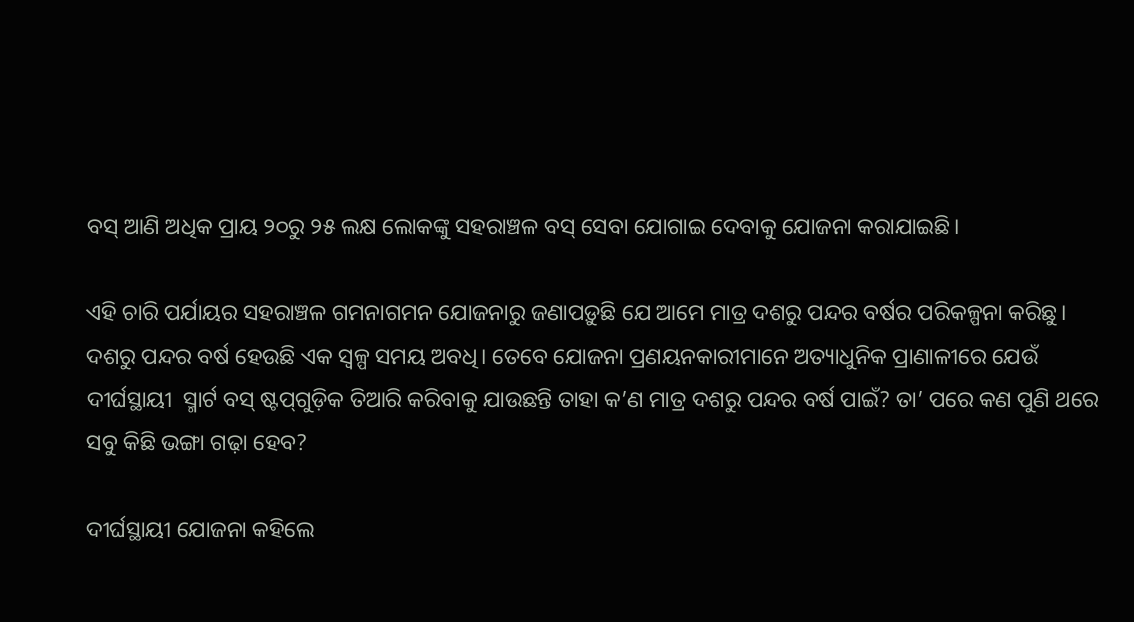ବସ୍ ଆଣି ଅଧିକ ପ୍ରାୟ ୨୦ରୁ ୨୫ ଲକ୍ଷ ଲୋକଙ୍କୁ ସହରାଞ୍ଚଳ ବସ୍ ସେବା ଯୋଗାଇ ଦେବାକୁ ଯୋଜନା କରାଯାଇଛି।

ଏହି ଚାରି ପର୍ଯାୟର ସହରାଞ୍ଚଳ ଗମନାଗମନ ଯୋଜନାରୁ ଜଣାପଡ଼ୁଛି ଯେ ଆମେ ମାତ୍ର ଦଶରୁ ପନ୍ଦର ବର୍ଷର ପରିକଳ୍ପନା କରିଛୁ। ଦଶରୁ ପନ୍ଦର ବର୍ଷ ହେଉଛି ଏକ ସ୍ୱଳ୍ପ ସମୟ ଅବଧି। ତେବେ ଯୋଜନା ପ୍ରଣୟନକାରୀମାନେ ଅତ୍ୟାଧୁନିକ ପ୍ରାଣାଳୀରେ ଯେଉଁ ଦୀର୍ଘସ୍ଥାୟୀ  ସ୍ମାର୍ଟ ବସ୍ ଷ୍ଟପ୍‌ଗୁଡ଼ିକ ତିଆରି କରିବାକୁ ଯାଉଛନ୍ତି ତାହା କ’ଣ ମାତ୍ର ଦଶରୁ ପନ୍ଦର ବର୍ଷ ପାଇଁ? ତା’ ପରେ କଣ ପୁଣି ଥରେ ସବୁ କିଛି ଭଙ୍ଗା ଗଢ଼ା ହେବ?

ଦୀର୍ଘସ୍ଥାୟୀ ଯୋଜନା କହିଲେ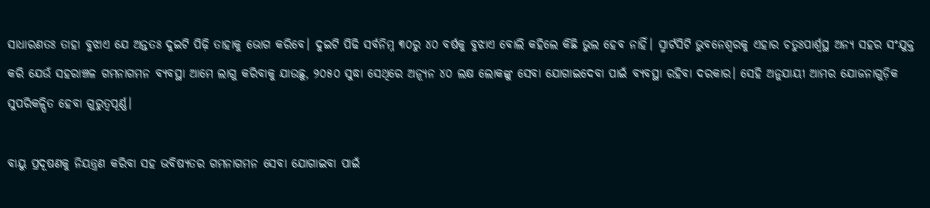ସାଧାରଣତଃ ତାହା ବୁଝାଏ ଯେ ଅନ୍ତତଃ ଦୁଇଟି ପିଢ଼ି ତାହାକୁ ଭୋଗ କରିବେ। ଦୁଇଟି ପିଢି ସର୍ବନିମ୍ନ ୩୦ରୁ ୪୦ ବର୍ଷକୁ ବୁଝାଏ ବୋଲି କହିଲେ କିଛି ଭୁଲ ହେବ ନାହିଁ। ସ୍ମାର୍ଟସିଟି ଭୁବନେଶ୍ଵରକୁ ଏହାର ଚତୁଃପାର୍ଶ୍ଵସ୍ଥ ଅନ୍ୟ ସହର ସଂଯୁକ୍ତ କରି ଯେଉଁ ସହରାଞ୍ଚଳ ଗମନାଗମନ ବ୍ୟବସ୍ଥା ଆମେ ଲାଗୁ କରିବାକୁ ଯାଉଛୁ, ୨୦୫୦ ସୁଦ୍ଧା ସେଥିରେ ଅନ୍ୟୂନ ୪୦ ଲକ୍ଷ ଲୋକଙ୍କୁ ସେବା ଯୋଗାଇଦେବା ପାଇଁ ବ୍ୟବସ୍ଥା ରହିବା ଦରକାର। ସେହି ଅନୁଯାୟୀ ଆମର ଯୋଜନାଗୁଡ଼ିକ ସୁପରିକଳ୍ପିତ ହେବା ଗୁରୁତ୍ୱପୂର୍ଣ୍ଣ।

ବାୟୁ ପ୍ରଦୂଷଣକୁ ନିୟନ୍ତ୍ରଣ କରିବା ସହ ଭବିଷ୍ୟତର ଗମନାଗମନ ସେବା ଯୋଗାଇବା ପାଇଁ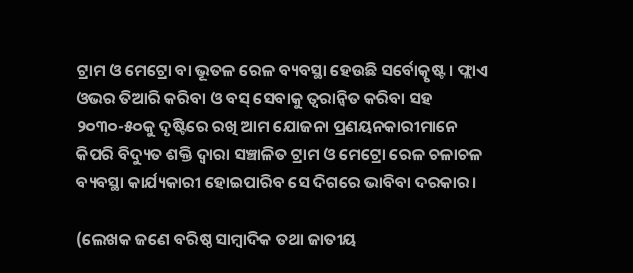ଟ୍ରାମ ଓ ମେଟ୍ରୋ ବା ଭୂତଳ ରେଳ ବ୍ୟବସ୍ଥା ହେଉଛି ସର୍ବୋତ୍କୃଷ୍ଟ। ଫ୍ଲାଏ ଓଭର ତିଆରି କରିବା ଓ ବସ୍ ସେବାକୁ ତ୍ୱରାନ୍ୱିତ କରିବା ସହ ୨୦୩୦-୫୦କୁ ଦୃଷ୍ଟିରେ ରଖି ଆମ ଯୋଜନା ପ୍ରଣୟନକାରୀମାନେ କିପରି ବିଦ୍ୟୁତ ଶକ୍ତି ଦ୍ଵାରା ସଞ୍ଚାଳିତ ଟ୍ରାମ ଓ ମେଟ୍ରୋ ରେଳ ଚଳାଚଳ ବ୍ୟବସ୍ଥା କାର୍ଯ୍ୟକାରୀ ହୋଇପାରିବ ସେ ଦିଗରେ ଭାବିବା ଦରକାର।

(ଲେଖକ ଜଣେ ବରିଷ୍ଠ ସାମ୍ବାଦିକ ତଥା ଜାତୀୟ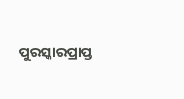ପୁରସ୍କାରପ୍ରାପ୍ତ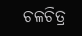ଚଳଚିତ୍ର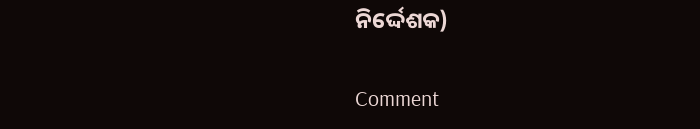ନିର୍ଦ୍ଦେଶକ)

Comment